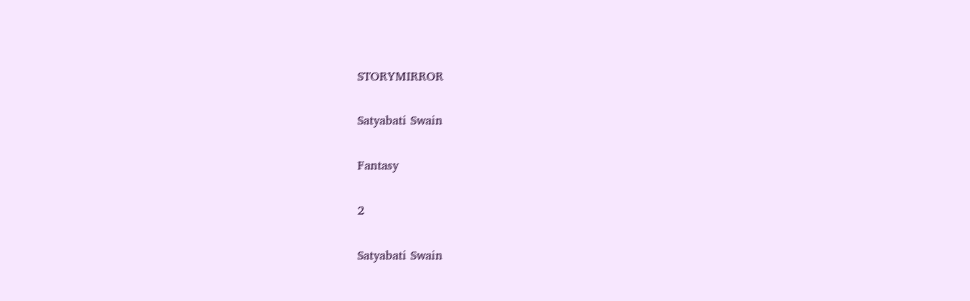STORYMIRROR

Satyabati Swain

Fantasy

2

Satyabati Swain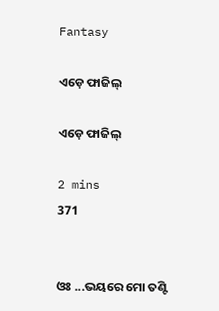Fantasy

ଏଡ଼େ ଫାଜିଲ୍

ଏଡ଼େ ଫାଜିଲ୍

2 mins
371


ଓଃ ...ଭୟରେ ମୋ ତଣ୍ଟି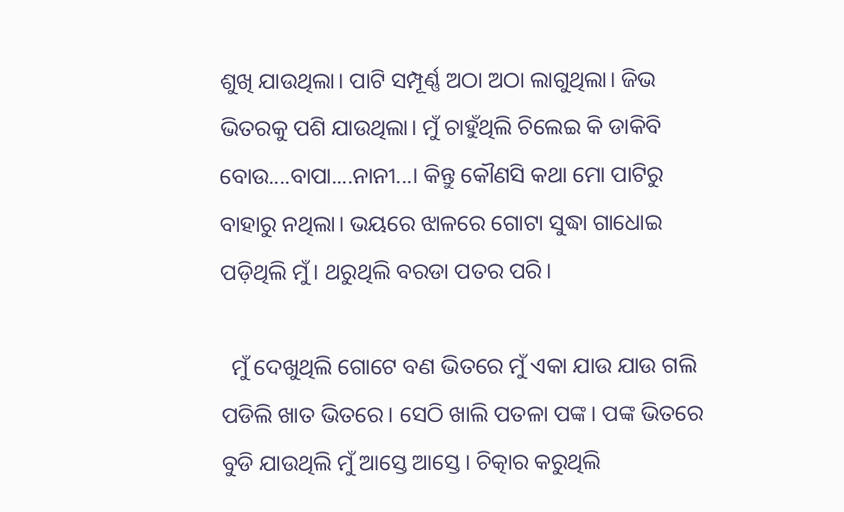ଶୁଖି ଯାଉଥିଲା। ପାଟି ସମ୍ପୂର୍ଣ୍ଣ ଅଠା ଅଠା ଲାଗୁଥିଲା। ଜିଭ ଭିତରକୁ ପଶି ଯାଉଥିଲା। ମୁଁ ଚାହୁଁଥିଲି ଚିଲେଇ କି ଡାକିବି ବୋଉ....ବାପା....ନାନୀ...। କିନ୍ତୁ କୌଣସି କଥା ମୋ ପାଟିରୁ ବାହାରୁ ନଥିଲା। ଭୟରେ ଝାଳରେ ଗୋଟା ସୁଦ୍ଧା ଗାଧୋଇ ପଡ଼ିଥିଲି ମୁଁ। ଥରୁଥିଲି ବରଡା ପତର ପରି।

  ମୁଁ ଦେଖୁଥିଲି ଗୋଟେ ବଣ ଭିତରେ ମୁଁ ଏକା ଯାଉ ଯାଉ ଗଲି ପଡିଲି ଖାତ ଭିତରେ। ସେଠି ଖାଲି ପତଳା ପଙ୍କ। ପଙ୍କ ଭିତରେ ବୁଡି ଯାଉଥିଲି ମୁଁ ଆସ୍ତେ ଆସ୍ତେ। ଚିତ୍କାର କରୁଥିଲି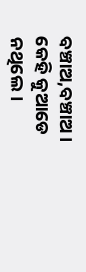ବଞ୍ଚାଅ,ବଞ୍ଚାଅ। କେହି କୁଆଡେ ନଥିଲେ।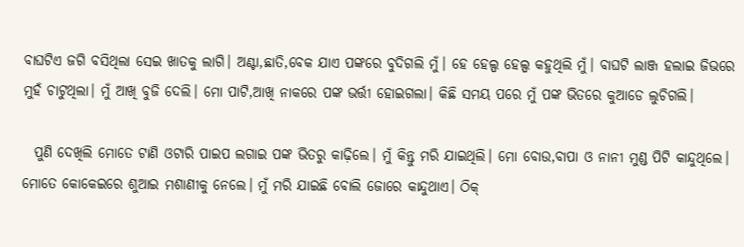ବାଘଟିଏ ଜଗି ବସିଥିଲା ସେଇ ଖାତକୁ ଲାଗି। ଅଣ୍ଟା,ଛାତି,ବେକ ଯାଏ ପଙ୍କରେ ବୁଦିଗଲି ମୁଁ। ହେ ହେଲ୍ପ ହେଲ୍ପ କହୁଥିଲି ମୁଁ। ବାଘଟି ଲାଞ୍ଜ ହଲାଇ ଜିଭରେ ମୁହଁ ଚାଟୁଥିଲା। ମୁଁ ଆଖି ବୁଜି ଦେଲି। ମୋ ପାଟି,ଆଖି ନାକରେ ପଙ୍କ ଭର୍ତ୍ତୀ ହୋଇଗଲା। କିଛି ସମୟ ପରେ ମୁଁ ପଙ୍କ ଭିତରେ କୁଆଡେ ଲୁଚିଗଲି।

  ପୁଣି ଦେଖିଲି ମୋତେ ଟାଣି ଓଟାରି ପାଇପ ଲଗାଇ ପଙ୍କ ଭିତରୁ କାଢ଼ିଲେ। ମୁଁ କିନ୍ତୁ ମରି ଯାଇଥିଲି। ମୋ ବୋଉ,ବାପା ଓ ନାନୀ ମୁଣ୍ଡ ପିଟି କାନ୍ଦୁଥିଲେ। ମୋତେ କୋକେଇରେ ଶୁଆଇ ମଶାଣୀକୁ ନେଲେ। ମୁଁ ମରି ଯାଇଛି ବୋଲି ଜୋରେ କାନ୍ଦୁଥାଏ। ଠିକ୍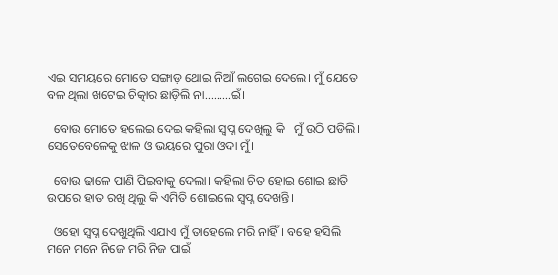ଏଇ ସମୟରେ ମୋତେ ସଙ୍ଗାଡ଼ ଥୋଇ ନିଆଁ ଲଗେଇ ଦେଲେ। ମୁଁ ଯେତେ ବଳ ଥିଲା ଖଟେଇ ଚିତ୍କାର ଛାଡ଼ିଲି ନା.........ଇଁ।

  ବୋଉ ମୋତେ ହଲେଇ ଦେଇ କହିଲା ସ୍ୱପ୍ନ ଦେଖିଲୁ କି   ମୁଁ ଉଠି ପଡିଲି। ସେତେବେଳେକୁ ଝାଳ ଓ ଭୟରେ ପୁରା ଓଦା ମୁଁ।

  ବୋଉ ଢାଳେ ପାଣି ପିଇବାକୁ ଦେଲା। କହିଲା ଚିତ ହୋଇ ଶୋଇ ଛାତି ଉପରେ ହାତ ରଖି ଥିଲୁ କି ଏମିତି ଶୋଇଲେ ସ୍ବପ୍ନ ଦେଖନ୍ତି।

  ଓହୋ ସ୍ୱପ୍ନ ଦେଖୁଥିଲି ଏଯାଏ ମୁଁ ତାହେଲେ ମରି ନାହିଁ। ବହେ ହସିଲି ମନେ ମନେ ନିଜେ ମରି ନିଜ ପାଇଁ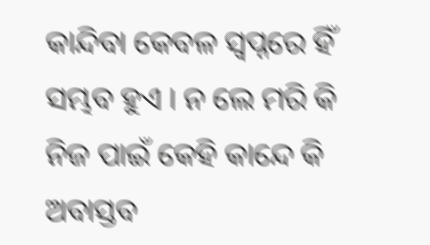କାନ୍ଦିବା କେବଳ ସ୍ୱପ୍ନରେ ହିଁ ସମ୍ଭବ ହୁଏ । ନ ଲେ ମରି କି ନିଜ ପାଇଁ କେହି କାନ୍ଦେ କି ଅବାସ୍ତବ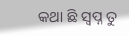କଥା ଛି ସ୍ୱପ୍ନ ତୁ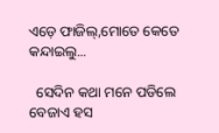ଏଡ଼େ ଫାଜିଲ୍,ମୋତେ କେତେ କନ୍ଦାଇଲୁ...

  ସେଦିନ କଥା ମନେ ପଡିଲେ ବେଜାଏ ହସ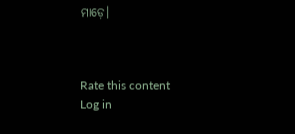ମାଡ଼େ।



Rate this content
Log in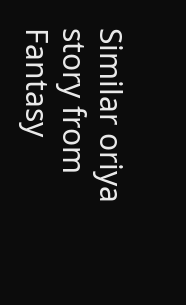Similar oriya story from Fantasy